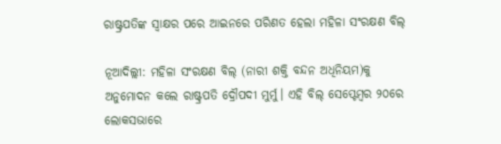ରାଷ୍ଟ୍ରପତିଙ୍କ ସ୍ବାକ୍ଷର ପରେ ଆଇନରେ ପରିଣତ ହେଲା ମହିଳା ସଂରକ୍ଷଣ ବିଲ୍

ନୂଆଦିଲ୍ଲୀ: ମହିଳା ସଂରକ୍ଷଣ ବିଲ୍ (ନାରୀ ଶକ୍ତି ବନ୍ଦନ ଅଧିନିୟମ)କୁ ଅନୁମୋଦନ କଲେ ରାଷ୍ଟ୍ରପତି ଦ୍ରୌପଦୀ ମୁର୍ମୁ। ଏହି ବିଲ୍ ସେପ୍ଟେମ୍ବର ୨୦ରେ ଲୋକସଭାରେ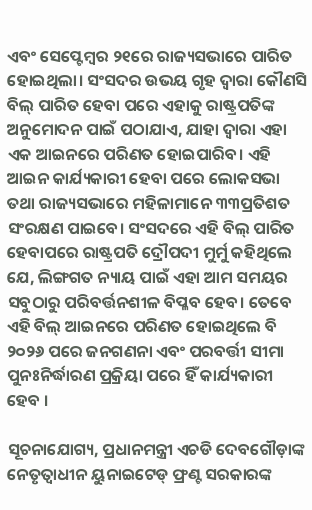ଏବଂ ସେପ୍ଟେମ୍ବର ୨୧ରେ ରାଜ୍ୟସଭାରେ ପାରିତ ହୋଇଥିଲା। ସଂସଦର ଉଭୟ ଗୃହ ଦ୍ବାରା କୌଣସି ବିଲ୍ ପାରିତ ହେବା ପରେ ଏହାକୁ ରାଷ୍ଟ୍ରପତିଙ୍କ ଅନୁମୋଦନ ପାଇଁ ପଠାଯାଏ, ଯାହା ଦ୍ବାରା ଏହା ଏକ ଆଇନରେ ପରିଣତ ହୋଇପାରିବ। ଏହି ଆଇନ କାର୍ଯ୍ୟକାରୀ ହେବା ପରେ ଲୋକସଭା ତଥା ରାଜ୍ୟସଭାରେ ମହିଳାମାନେ ୩୩ପ୍ରତିଶତ ସଂରକ୍ଷଣ ପାଇବେ। ସଂସଦରେ ଏହି ବିଲ୍ ପାରିତ ହେବାପରେ ରାଷ୍ଟ୍ରପତି ଦ୍ରୌପଦୀ ମୁର୍ମୁ କହିଥିଲେ ଯେ, ଲିଙ୍ଗଗତ ନ୍ୟାୟ ପାଇଁ ଏହା ଆମ ସମୟର ସବୁଠାରୁ ପରିବର୍ତ୍ତନଶୀଳ ବିପ୍ଳବ ହେବ। ତେବେ ଏହି ବିଲ୍ ଆଇନରେ ପରିଣତ ହୋଇଥିଲେ ବି ୨୦୨୬ ପରେ ଜନଗଣନା ଏବଂ ପରବର୍ତ୍ତୀ ସୀମା ପୁନଃନିର୍ଦ୍ଧାରଣ ପ୍ରକ୍ରିୟା ପରେ ହିଁ କାର୍ଯ୍ୟକାରୀ ହେବ ।

ସୂଚନାଯୋଗ୍ୟ, ପ୍ରଧାନମନ୍ତ୍ରୀ ଏଚଡି ଦେବଗୌଡ଼ାଙ୍କ ନେତୃତ୍ୱାଧୀନ ୟୁନାଇଟେଡ୍ ଫ୍ରଣ୍ଟ ସରକାରଙ୍କ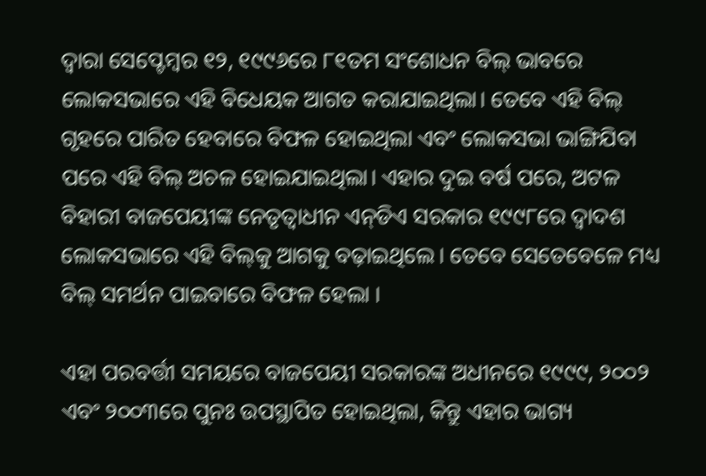ଦ୍ବାରା ସେପ୍ଟେମ୍ବର ୧୨, ୧୯୯୬ରେ ୮୧ତମ ସଂଶୋଧନ ବିଲ୍ ଭାବରେ ଲୋକସଭାରେ ଏହି ବିଧେୟକ ଆଗତ କରାଯାଇଥିଲା। ତେବେ ଏହି ବିଲ୍ ଗୃହରେ ପାରିତ ହେବାରେ ବିଫଳ ହୋଇଥିଲା ଏବଂ ଲୋକସଭା ଭାଙ୍ଗିଯିବା ପରେ ଏହି ବିଲ୍‌ ଅଚଳ ହୋଇଯାଇଥିଲା। ଏହାର ଦୁଇ ବର୍ଷ ପରେ, ଅଟଳ ବିହାରୀ ବାଜପେୟୀଙ୍କ ନେତୃତ୍ୱାଧୀନ ଏନ୍‌ଡିଏ ସରକାର ୧୯୯୮ରେ ଦ୍ୱାଦଶ ଲୋକସଭାରେ ଏହି ବିଲ୍‌କୁ ଆଗକୁ ବଢ଼ାଇଥିଲେ। ତେବେ ସେତେବେଳେ ମଧ୍ୟ ବିଲ୍ ସମର୍ଥନ ପାଇବାରେ ବିଫଳ ହେଲା ।

ଏହା ପରବର୍ତ୍ତୀ ସମୟରେ ବାଜପେୟୀ ସରକାରଙ୍କ ଅଧୀନରେ ୧୯୯୯, ୨୦୦୨ ଏବଂ ୨୦୦୩ରେ ପୁନଃ ଉପସ୍ଥାପିତ ହୋଇଥିଲା, କିନ୍ତୁ ଏହାର ଭାଗ୍ୟ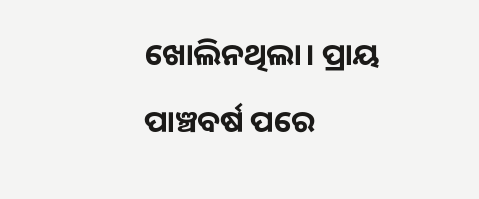ଖୋଲିନଥିଲା। ପ୍ରାୟ ପାଞ୍ଚବର୍ଷ ପରେ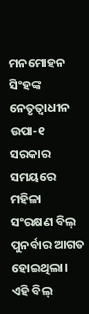ମନମୋହନ ସିଂହଙ୍କ ନେତୃତ୍ୱାଧୀନ ଉପା-୧ ସରକାର ସମୟରେ ମହିଳା ସଂରକ୍ଷଣ ବିଲ୍ ପୁନର୍ବାର ଆଗତ ହୋଇଥିଲା। ଏହି ବିଲ୍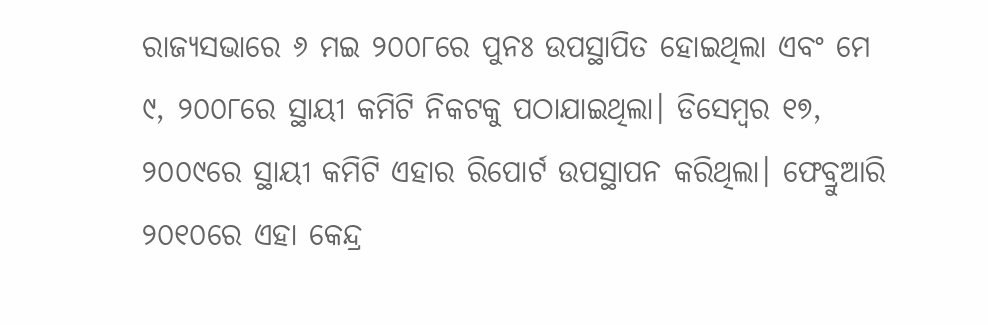ରାଜ୍ୟସଭାରେ ୬ ମଇ ୨୦୦୮ରେ ପୁନଃ ଉପସ୍ଥାପିତ ହୋଇଥିଲା ଏବଂ ମେ ୯, ୨୦୦୮ରେ ସ୍ଥାୟୀ କମିଟି ନିକଟକୁ ପଠାଯାଇଥିଲା। ଡିସେମ୍ବର ୧୭, ୨୦୦୯ରେ ସ୍ଥାୟୀ କମିଟି ଏହାର ରିପୋର୍ଟ ଉପସ୍ଥାପନ କରିଥିଲା। ଫେବ୍ରୁଆରି ୨୦୧୦ରେ ଏହା କେନ୍ଦ୍ର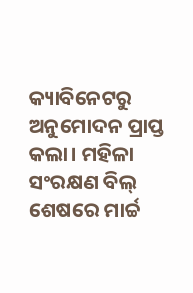କ୍ୟାବିନେଟରୁ ଅନୁମୋଦନ ପ୍ରାପ୍ତ କଲା। ମହିଳା ସଂରକ୍ଷଣ ବିଲ୍ ଶେଷରେ ମାର୍ଚ୍ଚ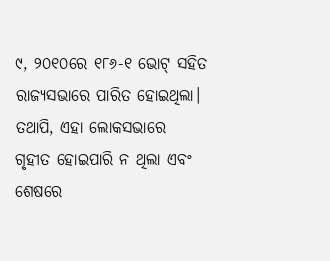୯, ୨୦୧୦ରେ ୧୮୬-୧ ଭୋଟ୍ ସହିତ ରାଜ୍ୟସଭାରେ ପାରିତ ହୋଇଥିଲା। ତଥାପି, ଏହା ଲୋକସଭାରେ ଗୃହୀତ ହୋଇପାରି ନ ଥିଲା ଏବଂ ଶେଷରେ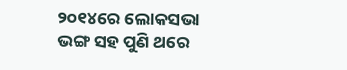୨୦୧୪ରେ ଲୋକସଭା ଭଙ୍ଗ ସହ ପୁଣି ଥରେ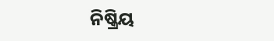ନିଷ୍କ୍ରିୟ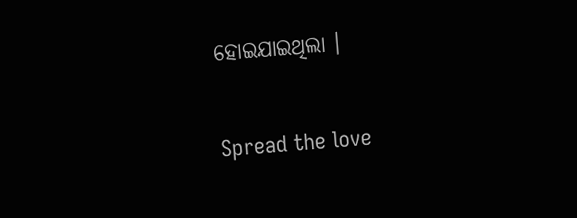ହୋଇଯାଇଥିଲା ।

Spread the love